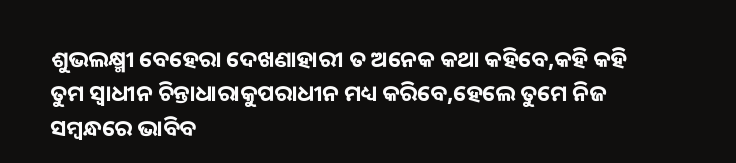ଶୁଭଲକ୍ଷ୍ମୀ ବେହେରା ଦେଖଣାହାରୀ ତ ଅନେକ କଥା କହିବେ,କହି କହି ତୁମ ସ୍ଵାଧୀନ ଚିନ୍ତାଧାରାକୁପରାଧୀନ ମଧ୍ୟ କରିବେ,ହେଲେ ତୁମେ ନିଜ ସମ୍ବନ୍ଧରେ ଭାବିବ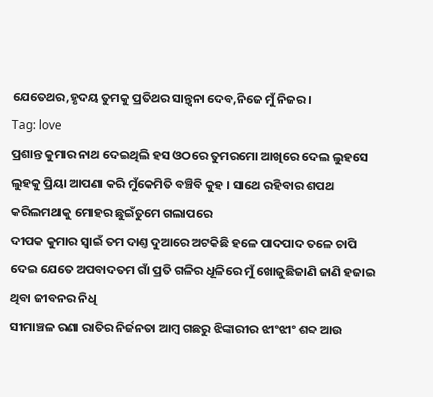ଯେତେଥର,ହୃଦୟ ତୁମକୁ ପ୍ରତିଥର ସାନ୍ତ୍ଵନା ଦେବ,ନିଜେ ମୁଁ ନିଜର ।
Tag: love
ପ୍ରଶାନ୍ତ କୁମାର ନାଥ ଦେଇଥିଲି ହସ ଓଠରେ ତୁମରମୋ ଆଖିରେ ଦେଲ ଲୁହସେ ଲୁହକୁ ପ୍ରିୟା ଆପଣା କରି ମୁଁକେମିତି ବଞ୍ଚିବି କୁହ । ସାଥେ ରହିବାର ଶପଥ କରିଲମଥାକୁ ମୋହର ଛୁଇଁତୁମେ ଗଲାପରେ
ଦୀପକ କୁମାର ସ୍ଵାଇଁ ତମ ଦାଣ୍ତ ଦୁଆରେ ଅଟକିଛି ହଳେ ପାଦପାଦ ତଳେ ଚାପି ଦେଇ ଯେତେ ଅପବାଦତମ ଗାଁ ପ୍ରତି ଗଳିର ଧୂଳିରେ ମୁଁ ଖୋଜୁଛିଜାଣି ଜାଣି ହଜାଇ ଥିବା ଜୀବନର ନିଧି
ସୀମାଞ୍ଚଳ ରଣା ରାତିର ନିର୍ଜନତା ଆମ୍ବ ଗଛରୁ ଝିଙ୍କାରୀର ଝୀଂଝୀଂ ଶବ୍ଦ ଆଉ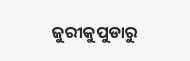ଜୁରୀକୁପୁଡାରୁ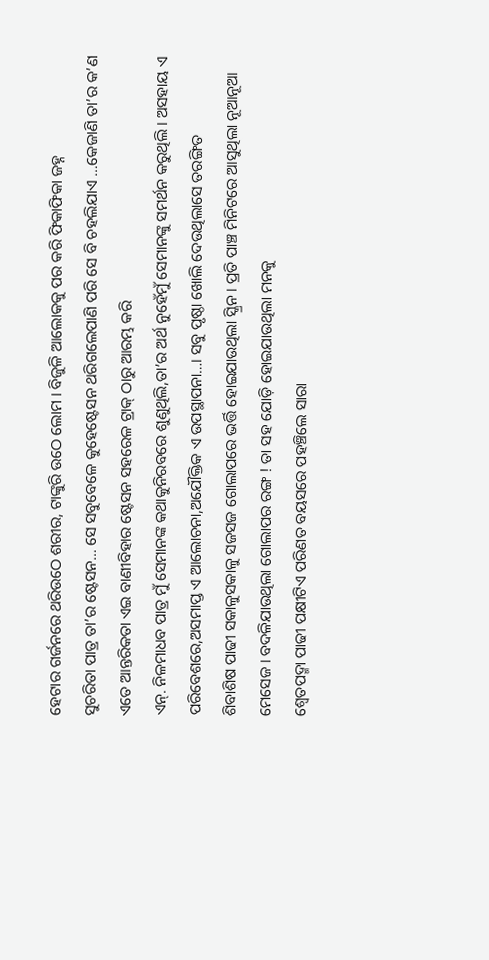ହେଟାର ଗର୍ଜନରେ ଥରିଉଠେ ଶରୀର, ଟାଙ୍କୁରି ଉଠେ ଲୋମ । ବିଜୁଳି ଆଲୋକକୁ ପର କରି ଫିକାଫିକା ଜହ୍ନ
ସୁଚରିତା ପାତ୍ର ତା’ର ଷ୍ଟେସନ… ସେ ସବୁବେଳେ କୁହେଷ୍ଟେସନ ଥରିଗଲେପାଣି ପରି ସେ ବି ଚହଲିଯାଏ …କେଜାଣି ତା’ର କ’ଣ ଏତେ ଆନ୍ତରିକତା ଏଇ ବାଣୀବିହାର ଷ୍ଟେସନ ସହରେଳ ଟ୍ରାକ୍ ଠାରୁ ଆରମ୍ଭ କରି
ଏନ୍. ନିଳମାଧବ ପାତ୍ର ମୁଁ ସେମାନଙ୍କ କଥାକୁନିରବରେ ଶୁଣୁଥିଲି,ତା’ର ଅର୍ଥ ନୁହେଁମୁଁ ସେମାନଙ୍କୁ ସମର୍ଥନ କରୁଥିଲି । ଅସହାୟ ଏ ପରିବେଶରେ,ଅସମାପ୍ତ ଏ ଆଲୋଚନା,ଅଯୌକ୍ତିକ ଏ ଉପସ୍ଥାପନା…। ସବୁ ପୃଷ୍ଠା ଖୋଲି ଦେଉଥିଲାସେ ତରଙ୍ଗିତ
ଶିବାଶିଷ ପାଢୀ ସକାଳୁସକାଳୁ ସଜସଜ ଗୋଲାପରେ ଭର୍ତ୍ତି ହୋଇଯାଉଥିଲା ସ୍କ୍ରିନ । ପ୍ରତି ପାଞ୍ଚ ମିନିଟରେ ଆସୁଥିଲା ନୂଆନୂଆ ମେସେଜ । ବଦଳିଯାଉଥିଲା ଗୋଲାପର ରଙ୍ଗ ! ତା ସହ ଯୋଡ଼ି ହୋଇଯାଉଥିଲା ମନକୁ
ଶ୍ଵେତପଦ୍ମା ପାଢୀ ପକ୍ଷୀଟିଏ ପରିଣତ ବୟସରେ ପହଞ୍ଚିଲେ ସାରା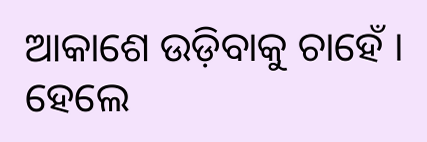ଆକାଶେ ଉଡ଼ିବାକୁ ଚାହେଁ । ହେଲେ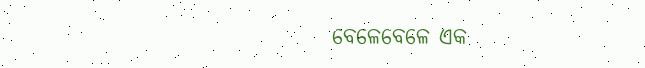ବେଳେବେଳେ ଏକ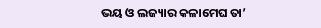ଭୟ ଓ ଲଜ୍ୟାର କଳାମେଘ ତା’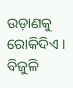ଉଡ଼ାଣକୁ ରୋକିଦିଏ । ବିଜୁଳି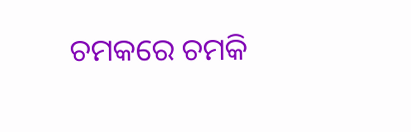ଚମକରେ ଚମକି